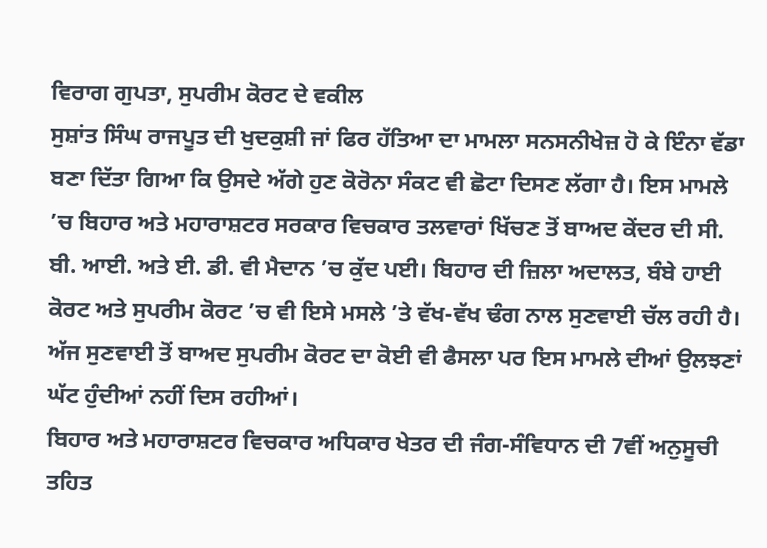ਵਿਰਾਗ ਗੁਪਤਾ, ਸੁਪਰੀਮ ਕੋਰਟ ਦੇ ਵਕੀਲ
ਸੁਸ਼ਾਂਤ ਸਿੰਘ ਰਾਜਪੂਤ ਦੀ ਖੁਦਕੁਸ਼ੀ ਜਾਂ ਫਿਰ ਹੱਤਿਆ ਦਾ ਮਾਮਲਾ ਸਨਸਨੀਖੇਜ਼ ਹੋ ਕੇ ਇੰਨਾ ਵੱਡਾ ਬਣਾ ਦਿੱਤਾ ਗਿਆ ਕਿ ਉਸਦੇ ਅੱਗੇ ਹੁਣ ਕੋਰੋਨਾ ਸੰਕਟ ਵੀ ਛੋਟਾ ਦਿਸਣ ਲੱਗਾ ਹੈ। ਇਸ ਮਾਮਲੇ ’ਚ ਬਿਹਾਰ ਅਤੇ ਮਹਾਰਾਸ਼ਟਰ ਸਰਕਾਰ ਵਿਚਕਾਰ ਤਲਵਾਰਾਂ ਖਿੱਚਣ ਤੋਂ ਬਾਅਦ ਕੇਂਦਰ ਦੀ ਸੀ. ਬੀ. ਆਈ. ਅਤੇ ਈ. ਡੀ. ਵੀ ਮੈਦਾਨ ’ਚ ਕੁੱਦ ਪਈ। ਬਿਹਾਰ ਦੀ ਜ਼ਿਲਾ ਅਦਾਲਤ, ਬੰਬੇ ਹਾਈ ਕੋਰਟ ਅਤੇ ਸੁਪਰੀਮ ਕੋਰਟ ’ਚ ਵੀ ਇਸੇ ਮਸਲੇ ’ਤੇ ਵੱਖ-ਵੱਖ ਢੰਗ ਨਾਲ ਸੁਣਵਾਈ ਚੱਲ ਰਹੀ ਹੈ। ਅੱਜ ਸੁਣਵਾਈ ਤੋਂ ਬਾਅਦ ਸੁਪਰੀਮ ਕੋਰਟ ਦਾ ਕੋਈ ਵੀ ਫੈਸਲਾ ਪਰ ਇਸ ਮਾਮਲੇ ਦੀਆਂ ਉਲਝਣਾਂ ਘੱਟ ਹੁੰਦੀਆਂ ਨਹੀਂ ਦਿਸ ਰਹੀਆਂ।
ਬਿਹਾਰ ਅਤੇ ਮਹਾਰਾਸ਼ਟਰ ਵਿਚਕਾਰ ਅਧਿਕਾਰ ਖੇਤਰ ਦੀ ਜੰਗ-ਸੰਵਿਧਾਨ ਦੀ 7ਵੀਂ ਅਨੁਸੂਚੀ ਤਹਿਤ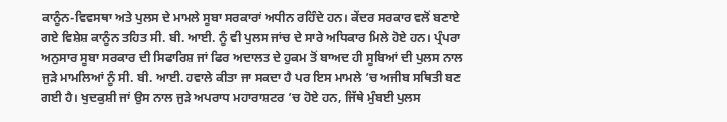ਕਾਨੂੰਨ-ਵਿਵਸਥਾ ਅਤੇ ਪੁਲਸ ਦੇ ਮਾਮਲੇ ਸੂਬਾ ਸਰਕਾਰਾਂ ਅਧੀਨ ਰਹਿੰਦੇ ਹਨ। ਕੇਂਦਰ ਸਰਕਾਰ ਵਲੋਂ ਬਣਾਏ ਗਏ ਵਿਸ਼ੇਸ਼ ਕਾਨੂੰਨ ਤਹਿਤ ਸੀ. ਬੀ. ਆਈ. ਨੂੰ ਵੀ ਪੁਲਸ ਜਾਂਚ ਦੇ ਸਾਰੇ ਅਧਿਕਾਰ ਮਿਲੇ ਹੋਏ ਹਨ। ਪ੍ਰੰਪਰਾ ਅਨੁਸਾਰ ਸੂਬਾ ਸਰਕਾਰ ਦੀ ਸਿਫਾਰਿਸ਼ ਜਾਂ ਫਿਰ ਅਦਾਲਤ ਦੇ ਹੁਕਮ ਤੋਂ ਬਾਅਦ ਹੀ ਸੂਬਿਆਂ ਦੀ ਪੁਲਸ ਨਾਲ ਜੁੜੇ ਮਾਮਲਿਆਂ ਨੂੰ ਸੀ. ਬੀ. ਆਈ. ਹਵਾਲੇ ਕੀਤਾ ਜਾ ਸਕਦਾ ਹੈ ਪਰ ਇਸ ਮਾਮਲੇ ’ਚ ਅਜੀਬ ਸਥਿਤੀ ਬਣ ਗਈ ਹੈ। ਖੁਦਕੁਸ਼ੀ ਜਾਂ ਉਸ ਨਾਲ ਜੁੜੇ ਅਪਰਾਧ ਮਹਾਰਾਸ਼ਟਰ ’ਚ ਹੋਏ ਹਨ, ਜਿੱਥੇ ਮੁੰਬਈ ਪੁਲਸ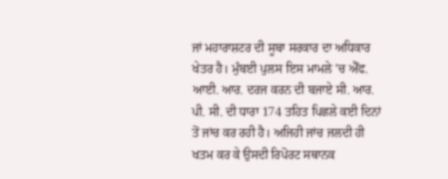ਜਾਂ ਮਹਾਰਾਸ਼ਟਰ ਦੀ ਸੂਬਾ ਸਰਕਾਰ ਦਾ ਅਧਿਕਾਰ ਖੇਤਰ ਹੈ। ਮੁੰਬਈ ਪੁਲਸ ਇਸ ਮਾਮਲੇ ’ਚ ਐੱਫ. ਆਈ. ਆਰ. ਦਰਜ ਕਰਨ ਦੀ ਬਜਾਏ ਸੀ. ਆਰ. ਪੀ. ਸੀ. ਦੀ ਧਾਰਾ 174 ਤਹਿਤ ਪਿਛਲੇ ਕਈ ਦਿਨਾਂ ਤੋਂ ਜਾਂਚ ਕਰ ਰਹੀ ਹੈ। ਅਜਿਹੀ ਜਾਂਚ ਜਲਦੀ ਹੀ ਖਤਮ ਕਰ ਕੇ ਉਸਦੀ ਰਿਪੋਰਟ ਸਥਾਨਕ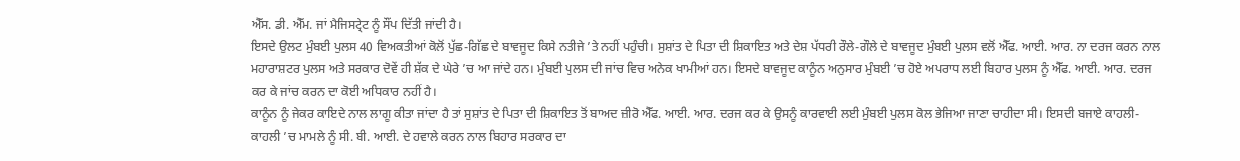ਐੱਸ. ਡੀ. ਐੱਮ. ਜਾਂ ਮੈਜਿਸਟ੍ਰੇਟ ਨੂੰ ਸੌਂਪ ਦਿੱਤੀ ਜਾਂਦੀ ਹੈ।
ਇਸਦੇ ਉਲਟ ਮੁੰਬਈ ਪੁਲਸ 40 ਵਿਅਕਤੀਆਂ ਕੋਲੋਂ ਪੁੱਛ-ਗਿੱਛ ਦੇ ਬਾਵਜੂਦ ਕਿਸੇ ਨਤੀਜੇ ’ਤੇ ਨਹੀਂ ਪਹੁੰਚੀ। ਸੁਸ਼ਾਂਤ ਦੇ ਪਿਤਾ ਦੀ ਸ਼ਿਕਾਇਤ ਅਤੇ ਦੇਸ਼ ਪੱਧਰੀ ਰੌਲੇ-ਗੌਲੇ ਦੇ ਬਾਵਜੂਦ ਮੁੰਬਈ ਪੁਲਸ ਵਲੋਂ ਐੱਫ. ਆਈ. ਆਰ. ਨਾ ਦਰਜ ਕਰਨ ਨਾਲ ਮਹਾਰਾਸ਼ਟਰ ਪੁਲਸ ਅਤੇ ਸਰਕਾਰ ਦੋਵੇਂ ਹੀ ਸ਼ੱਕ ਦੇ ਘੇਰੇ ’ਚ ਆ ਜਾਂਦੇ ਹਨ। ਮੁੰਬਈ ਪੁਲਸ ਦੀ ਜਾਂਚ ਵਿਚ ਅਨੇਕ ਖਾਮੀਆਂ ਹਨ। ਇਸਦੇ ਬਾਵਜੂਦ ਕਾਨੂੰਨ ਅਨੁਸਾਰ ਮੁੰਬਈ ’ਚ ਹੋਏ ਅਪਰਾਧ ਲਈ ਬਿਹਾਰ ਪੁਲਸ ਨੂੰ ਐੱਫ. ਆਈ. ਆਰ. ਦਰਜ ਕਰ ਕੇ ਜਾਂਚ ਕਰਨ ਦਾ ਕੋਈ ਅਧਿਕਾਰ ਨਹੀਂ ਹੈ।
ਕਾਨੂੰਨ ਨੂੰ ਜੇਕਰ ਕਾਇਦੇ ਨਾਲ ਲਾਗੂ ਕੀਤਾ ਜਾਂਦਾ ਹੈ ਤਾਂ ਸੁਸ਼ਾਂਤ ਦੇ ਪਿਤਾ ਦੀ ਸ਼ਿਕਾਇਤ ਤੋਂ ਬਾਅਦ ਜ਼ੀਰੋ ਐੱਫ. ਆਈ. ਆਰ. ਦਰਜ ਕਰ ਕੇ ਉਸਨੂੰ ਕਾਰਵਾਈ ਲਈ ਮੁੰਬਈ ਪੁਲਸ ਕੋਲ ਭੇਜਿਆ ਜਾਣਾ ਚਾਹੀਦਾ ਸੀ। ਇਸਦੀ ਬਜਾਏ ਕਾਹਲੀ-ਕਾਹਲੀ ’ਚ ਮਾਮਲੇ ਨੂੰ ਸੀ. ਬੀ. ਆਈ. ਦੇ ਹਵਾਲੇ ਕਰਨ ਨਾਲ ਬਿਹਾਰ ਸਰਕਾਰ ਦਾ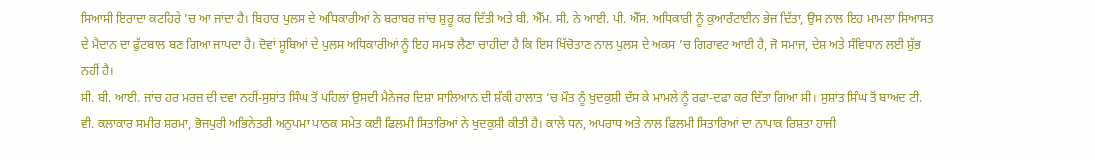ਸਿਆਸੀ ਇਰਾਦਾ ਕਟਹਿਰੇ ’ਚ ਆ ਜਾਂਦਾ ਹੈ। ਬਿਹਾਰ ਪੁਲਸ ਦੇ ਅਧਿਕਾਰੀਆਂ ਨੇ ਬਰਾਬਰ ਜਾਂਚ ਸ਼ੁਰੂ ਕਰ ਦਿੱਤੀ ਅਤੇ ਬੀ. ਐੱਮ. ਸੀ. ਨੇ ਆਈ. ਪੀ. ਐੱਸ. ਅਧਿਕਾਰੀ ਨੂੰ ਕੁਆਰੰਟਾਈਨ ਭੇਜ ਦਿੱਤਾ, ਉਸ ਨਾਲ ਇਹ ਮਾਮਲਾ ਸਿਆਸਤ ਦੇ ਮੈਦਾਨ ਦਾ ਫੁੱਟਬਾਲ ਬਣ ਗਿਆ ਜਾਪਦਾ ਹੈ। ਦੋਵਾਂ ਸੂਬਿਆਂ ਦੇ ਪੁਲਸ ਅਧਿਕਾਰੀਆਂ ਨੂੰ ਇਹ ਸਮਝ ਲੈਣਾ ਚਾਹੀਦਾ ਹੈ ਕਿ ਇਸ ਖਿੱਚੋਤਾਣ ਨਾਲ ਪੁਲਸ ਦੇ ਅਕਸ ’ਚ ਗਿਰਾਵਟ ਆਈ ਹੈ, ਜੋ ਸਮਾਜ, ਦੇਸ਼ ਅਤੇ ਸੰਵਿਧਾਨ ਲਈ ਸ਼ੁੱਭ ਨਹੀਂ ਹੈ।
ਸੀ. ਬੀ. ਆਈ. ਜਾਂਚ ਹਰ ਮਰਜ਼ ਦੀ ਦਵਾ ਨਹੀਂ-ਸੁਸ਼ਾਂਤ ਸਿੰਘ ਤੋਂ ਪਹਿਲਾਂ ਉਸਦੀ ਮੈਨੇਜਰ ਦਿਸ਼ਾ ਸਾਲਿਆਨ ਦੀ ਸ਼ੱਕੀ ਹਾਲਾਤ ’ਚ ਮੌਤ ਨੂੰ ਖੁਦਕੁਸ਼ੀ ਦੱਸ ਕੇ ਮਾਮਲੇ ਨੂੰ ਰਫਾ-ਦਫਾ ਕਰ ਦਿੱਤਾ ਗਿਆ ਸੀ। ਸੁਸ਼ਾਂਤ ਸਿੰਘ ਤੋਂ ਬਾਅਦ ਟੀ. ਵੀ. ਕਲਾਕਾਰ ਸਮੀਰ ਸ਼ਰਮਾ, ਭੋਜਪੁਰੀ ਅਭਿਨੇਤਰੀ ਅਨੁਪਮਾ ਪਾਠਕ ਸਮੇਤ ਕਈ ਫਿਲਮੀ ਸਿਤਾਰਿਆਂ ਨੇ ਖੁਦਕੁਸ਼ੀ ਕੀਤੀ ਹੈ। ਕਾਲੇ ਧਨ, ਅਪਰਾਧ ਅਤੇ ਨਾਲ ਫਿਲਮੀ ਸਿਤਾਰਿਆਂ ਦਾ ਨਾਪਾਕ ਰਿਸ਼ਤਾ ਹਾਜੀ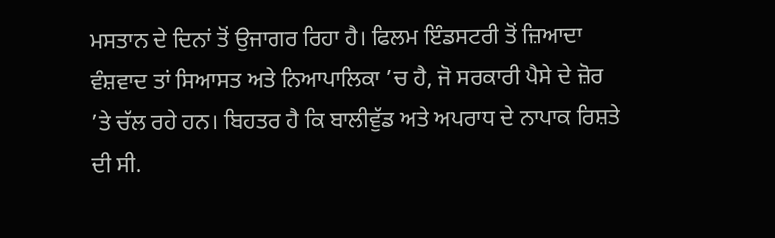ਮਸਤਾਨ ਦੇ ਦਿਨਾਂ ਤੋਂ ਉਜਾਗਰ ਰਿਹਾ ਹੈ। ਫਿਲਮ ਇੰਡਸਟਰੀ ਤੋਂ ਜ਼ਿਆਦਾ ਵੰਸ਼ਵਾਦ ਤਾਂ ਸਿਆਸਤ ਅਤੇ ਨਿਆਪਾਲਿਕਾ ’ਚ ਹੈ, ਜੋ ਸਰਕਾਰੀ ਪੈਸੇ ਦੇ ਜ਼ੋਰ ’ਤੇ ਚੱਲ ਰਹੇ ਹਨ। ਬਿਹਤਰ ਹੈ ਕਿ ਬਾਲੀਵੁੱਡ ਅਤੇ ਅਪਰਾਧ ਦੇ ਨਾਪਾਕ ਰਿਸ਼ਤੇ ਦੀ ਸੀ.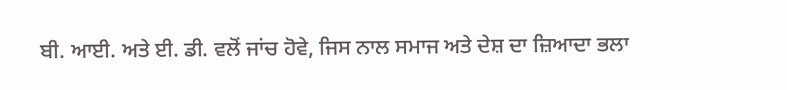ਬੀ. ਆਈ. ਅਤੇ ਈ. ਡੀ. ਵਲੋਂ ਜਾਂਚ ਹੋਵੇ, ਜਿਸ ਨਾਲ ਸਮਾਜ ਅਤੇ ਦੇਸ਼ ਦਾ ਜ਼ਿਆਦਾ ਭਲਾ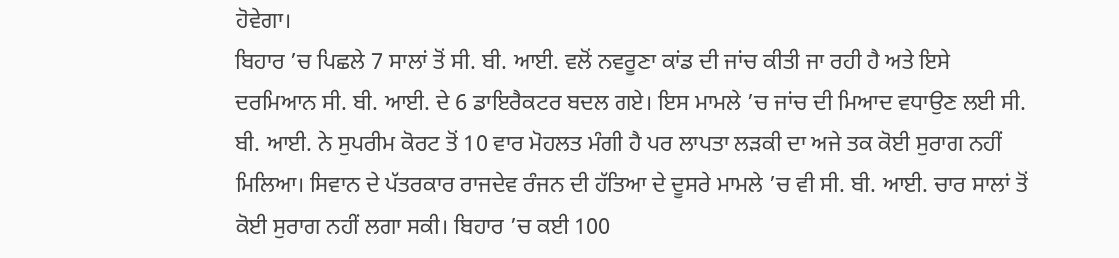ਹੋਵੇਗਾ।
ਬਿਹਾਰ ’ਚ ਪਿਛਲੇ 7 ਸਾਲਾਂ ਤੋਂ ਸੀ. ਬੀ. ਆਈ. ਵਲੋਂ ਨਵਰੂਣਾ ਕਾਂਡ ਦੀ ਜਾਂਚ ਕੀਤੀ ਜਾ ਰਹੀ ਹੈ ਅਤੇ ਇਸੇ ਦਰਮਿਆਨ ਸੀ. ਬੀ. ਆਈ. ਦੇ 6 ਡਾਇਰੈਕਟਰ ਬਦਲ ਗਏ। ਇਸ ਮਾਮਲੇ ’ਚ ਜਾਂਚ ਦੀ ਮਿਆਦ ਵਧਾਉਣ ਲਈ ਸੀ. ਬੀ. ਆਈ. ਨੇ ਸੁਪਰੀਮ ਕੋਰਟ ਤੋਂ 10 ਵਾਰ ਮੋਹਲਤ ਮੰਗੀ ਹੈ ਪਰ ਲਾਪਤਾ ਲੜਕੀ ਦਾ ਅਜੇ ਤਕ ਕੋਈ ਸੁਰਾਗ ਨਹੀਂ ਮਿਲਿਆ। ਸਿਵਾਨ ਦੇ ਪੱਤਰਕਾਰ ਰਾਜਦੇਵ ਰੰਜਨ ਦੀ ਹੱਤਿਆ ਦੇ ਦੂਸਰੇ ਮਾਮਲੇ ’ਚ ਵੀ ਸੀ. ਬੀ. ਆਈ. ਚਾਰ ਸਾਲਾਂ ਤੋਂ ਕੋਈ ਸੁਰਾਗ ਨਹੀਂ ਲਗਾ ਸਕੀ। ਬਿਹਾਰ ’ਚ ਕਈ 100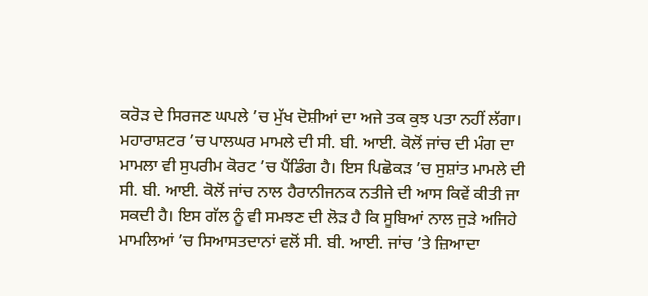ਕਰੋੜ ਦੇ ਸਿਰਜਣ ਘਪਲੇ ’ਚ ਮੁੱਖ ਦੋਸ਼ੀਆਂ ਦਾ ਅਜੇ ਤਕ ਕੁਝ ਪਤਾ ਨਹੀਂ ਲੱਗਾ। ਮਹਾਰਾਸ਼ਟਰ ’ਚ ਪਾਲਘਰ ਮਾਮਲੇ ਦੀ ਸੀ. ਬੀ. ਆਈ. ਕੋਲੋਂ ਜਾਂਚ ਦੀ ਮੰਗ ਦਾ ਮਾਮਲਾ ਵੀ ਸੁਪਰੀਮ ਕੋਰਟ ’ਚ ਪੈਂਡਿੰਗ ਹੈ। ਇਸ ਪਿਛੋਕੜ ’ਚ ਸੁਸ਼ਾਂਤ ਮਾਮਲੇ ਦੀ ਸੀ. ਬੀ. ਆਈ. ਕੋਲੋਂ ਜਾਂਚ ਨਾਲ ਹੈਰਾਨੀਜਨਕ ਨਤੀਜੇ ਦੀ ਆਸ ਕਿਵੇਂ ਕੀਤੀ ਜਾ ਸਕਦੀ ਹੈ। ਇਸ ਗੱਲ ਨੂੰ ਵੀ ਸਮਝਣ ਦੀ ਲੋੜ ਹੈ ਕਿ ਸੂਬਿਆਂ ਨਾਲ ਜੁੜੇ ਅਜਿਹੇ ਮਾਮਲਿਆਂ ’ਚ ਸਿਆਸਤਦਾਨਾਂ ਵਲੋਂ ਸੀ. ਬੀ. ਆਈ. ਜਾਂਚ ’ਤੇ ਜ਼ਿਆਦਾ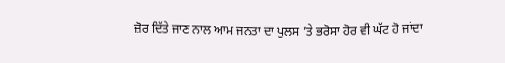ਜ਼ੋਰ ਦਿੱਤੇ ਜਾਣ ਨਾਲ ਆਮ ਜਨਤਾ ਦਾ ਪੁਲਸ ’ਤੇ ਭਰੋਸਾ ਹੋਰ ਵੀ ਘੱਟ ਹੋ ਜਾਂਦਾ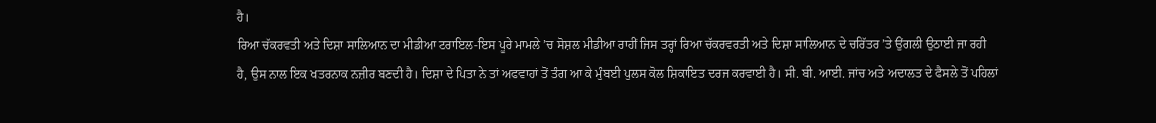ਹੈ।
ਰਿਆ ਚੱਕਰਵਤੀ ਅਤੇ ਦਿਸ਼ਾ ਸਾਲਿਆਨ ਦਾ ਮੀਡੀਆ ਟਰਾਇਲ-ਇਸ ਪੂਰੇ ਮਾਮਲੇ ’ਚ ਸੋਸ਼ਲ ਮੀਡੀਆ ਰਾਹੀਂ ਜਿਸ ਤਰ੍ਹਾਂ ਰਿਆ ਚੱਕਰਵਰਤੀ ਅਤੇ ਦਿਸ਼ਾ ਸਾਲਿਆਨ ਦੇ ਚਰਿੱਤਰ ’ਤੇ ਉਂਗਲੀ ਉਠਾਈ ਜਾ ਰਹੀ ਹੈ, ਉਸ ਨਾਲ ਇਕ ਖਤਰਨਾਕ ਨਜ਼ੀਰ ਬਣਦੀ ਹੈ। ਦਿਸ਼ਾ ਦੇ ਪਿਤਾ ਨੇ ਤਾਂ ਅਫਵਾਹਾਂ ਤੋਂ ਤੰਗ ਆ ਕੇ ਮੁੰਬਈ ਪੁਲਸ ਕੋਲ ਸ਼ਿਕਾਇਤ ਦਰਜ ਕਰਵਾਈ ਹੈ। ਸੀ. ਬੀ. ਆਈ. ਜਾਂਚ ਅਤੇ ਅਦਾਲਤ ਦੇ ਫੈਸਲੇ ਤੋਂ ਪਹਿਲਾਂ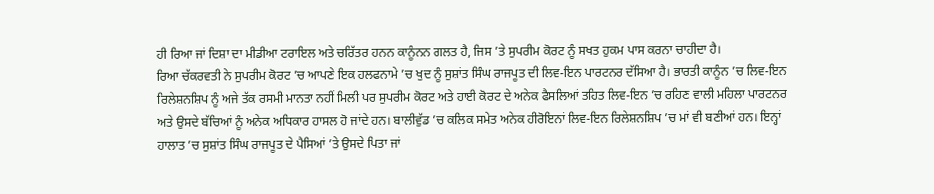ਹੀ ਰਿਆ ਜਾਂ ਦਿਸ਼ਾ ਦਾ ਮੀਡੀਆ ਟਰਾਇਲ ਅਤੇ ਚਰਿੱਤਰ ਹਨਨ ਕਾਨੂੰਨਨ ਗਲਤ ਹੈ, ਜਿਸ ’ਤੇ ਸੁਪਰੀਮ ਕੋਰਟ ਨੂੰ ਸਖਤ ਹੁਕਮ ਪਾਸ ਕਰਨਾ ਚਾਹੀਦਾ ਹੈ।
ਰਿਆ ਚੱਕਰਵਤੀ ਨੇ ਸੁਪਰੀਮ ਕੋਰਟ ’ਚ ਆਪਣੇ ਇਕ ਹਲਫਨਾਮੇ ’ਚ ਖੁਦ ਨੂੰ ਸੁਸ਼ਾਂਤ ਸਿੰਘ ਰਾਜਪੂਤ ਦੀ ਲਿਵ-ਇਨ ਪਾਰਟਨਰ ਦੱਸਿਆ ਹੈ। ਭਾਰਤੀ ਕਾਨੂੰਨ ’ਚ ਲਿਵ-ਇਨ ਰਿਲੇਸ਼ਨਸ਼ਿਪ ਨੂੰ ਅਜੇ ਤੱਕ ਰਸਮੀ ਮਾਨਤਾ ਨਹੀਂ ਮਿਲੀ ਪਰ ਸੁਪਰੀਮ ਕੋਰਟ ਅਤੇ ਹਾਈ ਕੋਰਟ ਦੇ ਅਨੇਕ ਫੈਸਲਿਆਂ ਤਹਿਤ ਲਿਵ-ਇਨ ’ਚ ਰਹਿਣ ਵਾਲੀ ਮਹਿਲਾ ਪਾਰਟਨਰ ਅਤੇ ਉਸਦੇ ਬੱਚਿਆਂ ਨੂੰ ਅਨੇਕ ਅਧਿਕਾਰ ਹਾਸਲ ਹੋ ਜਾਂਦੇ ਹਨ। ਬਾਲੀਵੁੱਡ ’ਚ ਕਲਿਕ ਸਮੇਤ ਅਨੇਕ ਹੀਰੋਇਨਾਂ ਲਿਵ-ਇਨ ਰਿਲੇਸ਼ਨਸ਼ਿਪ ’ਚ ਮਾਂ ਵੀ ਬਣੀਆਂ ਹਨ। ਇਨ੍ਹਾਂ ਹਾਲਾਤ ’ਚ ਸੁਸ਼ਾਂਤ ਸਿੰਘ ਰਾਜਪੂਤ ਦੇ ਪੈਸਿਆਂ ’ਤੇ ਉਸਦੇ ਪਿਤਾ ਜਾਂ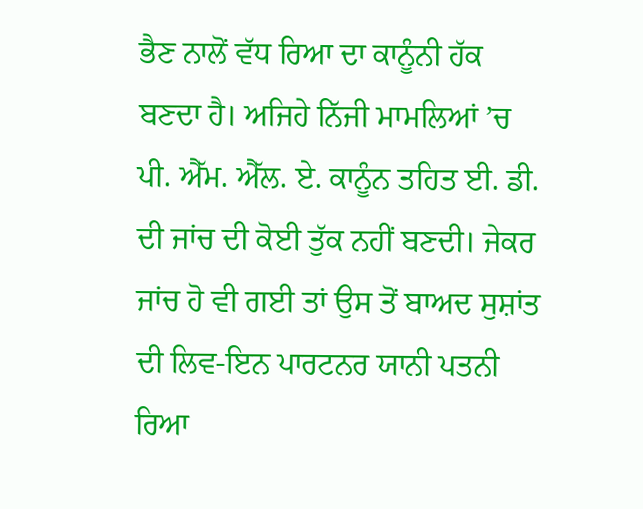ਭੈਣ ਨਾਲੋਂ ਵੱਧ ਰਿਆ ਦਾ ਕਾਨੂੰਨੀ ਹੱਕ ਬਣਦਾ ਹੈ। ਅਜਿਹੇ ਨਿੱਜੀ ਮਾਮਲਿਆਂ ’ਚ ਪੀ. ਐੱਮ. ਐੱਲ. ਏ. ਕਾਨੂੰਨ ਤਹਿਤ ਈ. ਡੀ. ਦੀ ਜਾਂਚ ਦੀ ਕੋਈ ਤੁੱਕ ਨਹੀਂ ਬਣਦੀ। ਜੇਕਰ ਜਾਂਚ ਹੋ ਵੀ ਗਈ ਤਾਂ ਉਸ ਤੋਂ ਬਾਅਦ ਸੁਸ਼ਾਂਤ ਦੀ ਲਿਵ-ਇਨ ਪਾਰਟਨਰ ਯਾਨੀ ਪਤਨੀ ਰਿਆ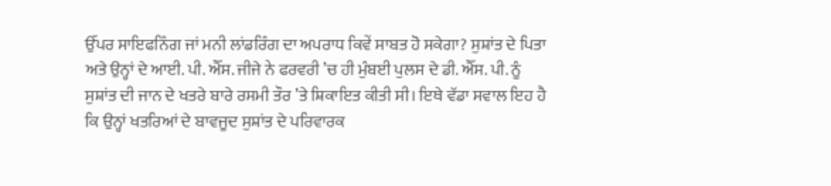ਉੱਪਰ ਸਾਇਫਨਿੰਗ ਜਾਂ ਮਨੀ ਲਾਂਡਰਿੰਗ ਦਾ ਅਪਰਾਧ ਕਿਵੇਂ ਸਾਬਤ ਹੋ ਸਕੇਗਾ? ਸੁਸ਼ਾਂਤ ਦੇ ਪਿਤਾ ਅਤੇ ਉਨ੍ਹਾਂ ਦੇ ਆਈ. ਪੀ. ਐੱਸ. ਜੀਜੇ ਨੇ ਫਰਵਰੀ ’ਚ ਹੀ ਮੁੰਬਈ ਪੁਲਸ ਦੇ ਡੀ. ਐੱਸ. ਪੀ. ਨੂੰ ਸੁਸ਼ਾਂਤ ਦੀ ਜਾਨ ਦੇ ਖਤਰੇ ਬਾਰੇ ਰਸਮੀ ਤੌਰ ’ਤੇ ਸ਼ਿਕਾਇਤ ਕੀਤੀ ਸੀ। ਇਥੇ ਵੱਡਾ ਸਵਾਲ ਇਹ ਹੈ ਕਿ ਉਨ੍ਹਾਂ ਖਤਰਿਆਂ ਦੇ ਬਾਵਜੂਦ ਸੁਸ਼ਾਂਤ ਦੇ ਪਰਿਵਾਰਕ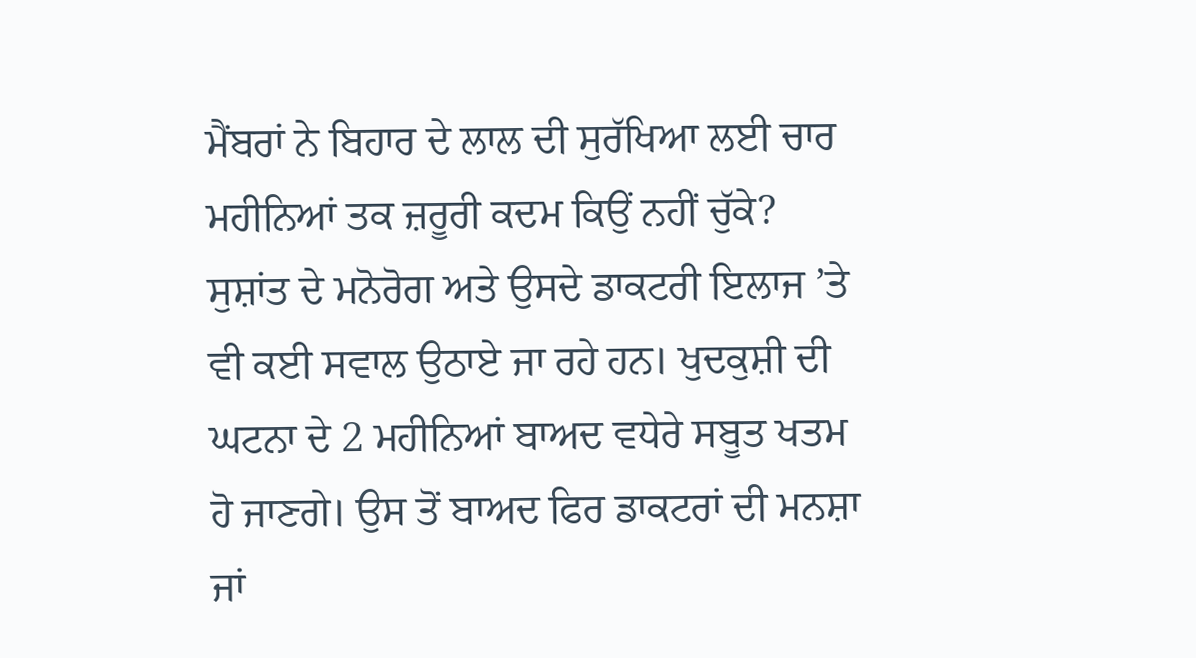ਮੈਂਬਰਾਂ ਨੇ ਬਿਹਾਰ ਦੇ ਲਾਲ ਦੀ ਸੁਰੱਖਿਆ ਲਈ ਚਾਰ ਮਹੀਨਿਆਂ ਤਕ ਜ਼ਰੂਰੀ ਕਦਮ ਕਿਉਂ ਨਹੀਂ ਚੁੱਕੇ? ਸੁਸ਼ਾਂਤ ਦੇ ਮਨੋਰੋਗ ਅਤੇ ਉਸਦੇ ਡਾਕਟਰੀ ਇਲਾਜ ’ਤੇ ਵੀ ਕਈ ਸਵਾਲ ਉਠਾਏ ਜਾ ਰਹੇ ਹਨ। ਖੁਦਕੁਸ਼ੀ ਦੀ ਘਟਨਾ ਦੇ 2 ਮਹੀਨਿਆਂ ਬਾਅਦ ਵਧੇਰੇ ਸਬੂਤ ਖਤਮ ਹੋ ਜਾਣਗੇ। ਉਸ ਤੋਂ ਬਾਅਦ ਫਿਰ ਡਾਕਟਰਾਂ ਦੀ ਮਨਸ਼ਾ ਜਾਂ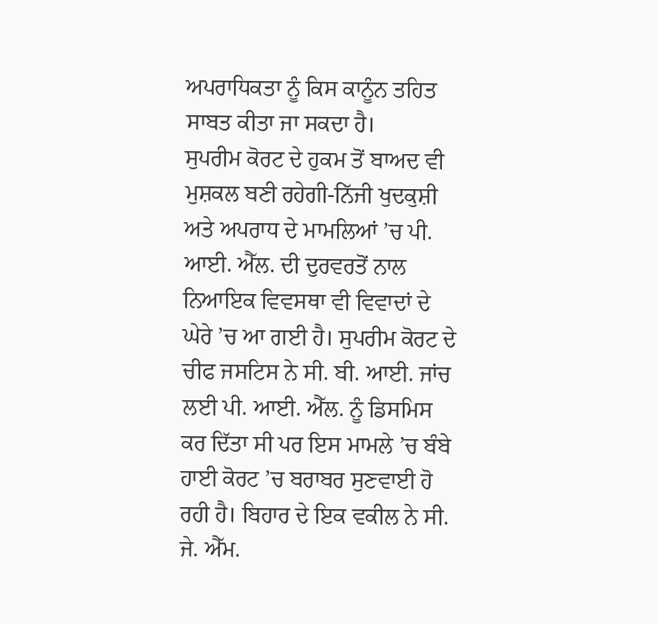ਅਪਰਾਧਿਕਤਾ ਨੂੰ ਕਿਸ ਕਾਨੂੰਨ ਤਹਿਤ ਸਾਬਤ ਕੀਤਾ ਜਾ ਸਕਦਾ ਹੈ।
ਸੁਪਰੀਮ ਕੋਰਟ ਦੇ ਹੁਕਮ ਤੋਂ ਬਾਅਦ ਵੀ ਮੁਸ਼ਕਲ ਬਣੀ ਰਹੇਗੀ-ਨਿੱਜੀ ਖੁਦਕੁਸ਼ੀ ਅਤੇ ਅਪਰਾਧ ਦੇ ਮਾਮਲਿਆਂ ’ਚ ਪੀ. ਆਈ. ਐੱਲ. ਦੀ ਦੁਰਵਰਤੋਂ ਨਾਲ ਨਿਆਇਕ ਵਿਵਸਥਾ ਵੀ ਵਿਵਾਦਾਂ ਦੇ ਘੇਰੇ ’ਚ ਆ ਗਈ ਹੈ। ਸੁਪਰੀਮ ਕੋਰਟ ਦੇ ਚੀਫ ਜਸਟਿਸ ਨੇ ਸੀ. ਬੀ. ਆਈ. ਜਾਂਚ ਲਈ ਪੀ. ਆਈ. ਐੱਲ. ਨੂੰ ਡਿਸਮਿਸ ਕਰ ਦਿੱਤਾ ਸੀ ਪਰ ਇਸ ਮਾਮਲੇ ’ਚ ਬੰਬੇ ਹਾਈ ਕੋਰਟ ’ਚ ਬਰਾਬਰ ਸੁਣਵਾਈ ਹੋ ਰਹੀ ਹੈ। ਬਿਹਾਰ ਦੇ ਇਕ ਵਕੀਲ ਨੇ ਸੀ. ਜੇ. ਐੱਮ.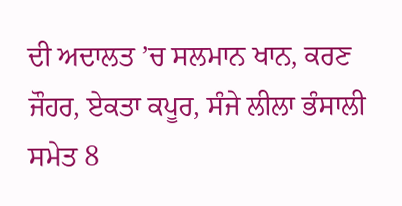ਦੀ ਅਦਾਲਤ ’ਚ ਸਲਮਾਨ ਖਾਨ, ਕਰਣ ਜੌਹਰ, ਏਕਤਾ ਕਪੂਰ, ਸੰਜੇ ਲੀਲਾ ਭੰਸਾਲੀ ਸਮੇਤ 8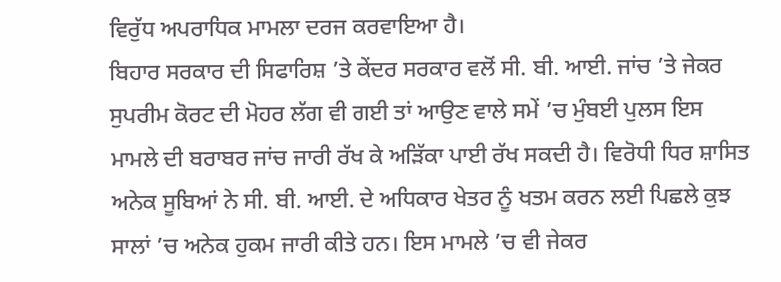ਵਿਰੁੱਧ ਅਪਰਾਧਿਕ ਮਾਮਲਾ ਦਰਜ ਕਰਵਾਇਆ ਹੈ।
ਬਿਹਾਰ ਸਰਕਾਰ ਦੀ ਸਿਫਾਰਿਸ਼ ’ਤੇ ਕੇਂਦਰ ਸਰਕਾਰ ਵਲੋਂ ਸੀ. ਬੀ. ਆਈ. ਜਾਂਚ ’ਤੇ ਜੇਕਰ ਸੁਪਰੀਮ ਕੋਰਟ ਦੀ ਮੋਹਰ ਲੱਗ ਵੀ ਗਈ ਤਾਂ ਆਉਣ ਵਾਲੇ ਸਮੇਂ ’ਚ ਮੁੰਬਈ ਪੁਲਸ ਇਸ ਮਾਮਲੇ ਦੀ ਬਰਾਬਰ ਜਾਂਚ ਜਾਰੀ ਰੱਖ ਕੇ ਅੜਿੱਕਾ ਪਾਈ ਰੱਖ ਸਕਦੀ ਹੈ। ਵਿਰੋਧੀ ਧਿਰ ਸ਼ਾਸਿਤ ਅਨੇਕ ਸੂਬਿਆਂ ਨੇ ਸੀ. ਬੀ. ਆਈ. ਦੇ ਅਧਿਕਾਰ ਖੇਤਰ ਨੂੰ ਖਤਮ ਕਰਨ ਲਈ ਪਿਛਲੇ ਕੁਝ ਸਾਲਾਂ ’ਚ ਅਨੇਕ ਹੁਕਮ ਜਾਰੀ ਕੀਤੇ ਹਨ। ਇਸ ਮਾਮਲੇ ’ਚ ਵੀ ਜੇਕਰ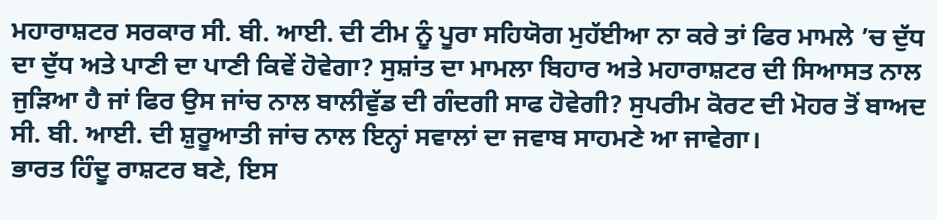ਮਹਾਰਾਸ਼ਟਰ ਸਰਕਾਰ ਸੀ. ਬੀ. ਆਈ. ਦੀ ਟੀਮ ਨੂੰ ਪੂਰਾ ਸਹਿਯੋਗ ਮੁਹੱਈਆ ਨਾ ਕਰੇ ਤਾਂ ਫਿਰ ਮਾਮਲੇ ’ਚ ਦੁੱਧ ਦਾ ਦੁੱਧ ਅਤੇ ਪਾਣੀ ਦਾ ਪਾਣੀ ਕਿਵੇਂ ਹੋਵੇਗਾ? ਸੁਸ਼ਾਂਤ ਦਾ ਮਾਮਲਾ ਬਿਹਾਰ ਅਤੇ ਮਹਾਰਾਸ਼ਟਰ ਦੀ ਸਿਆਸਤ ਨਾਲ ਜੁੜਿਆ ਹੈ ਜਾਂ ਫਿਰ ਉਸ ਜਾਂਚ ਨਾਲ ਬਾਲੀਵੁੱਡ ਦੀ ਗੰਦਗੀ ਸਾਫ ਹੋਵੇਗੀ? ਸੁਪਰੀਮ ਕੋਰਟ ਦੀ ਮੋਹਰ ਤੋਂ ਬਾਅਦ ਸੀ. ਬੀ. ਆਈ. ਦੀ ਸ਼ੁਰੂਆਤੀ ਜਾਂਚ ਨਾਲ ਇਨ੍ਹਾਂ ਸਵਾਲਾਂ ਦਾ ਜਵਾਬ ਸਾਹਮਣੇ ਆ ਜਾਵੇਗਾ।
ਭਾਰਤ ਹਿੰਦੂ ਰਾਸ਼ਟਰ ਬਣੇ, ਇਸ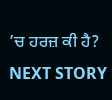’ਚ ਹਰਜ਼ ਕੀ ਹੈ?
NEXT STORY